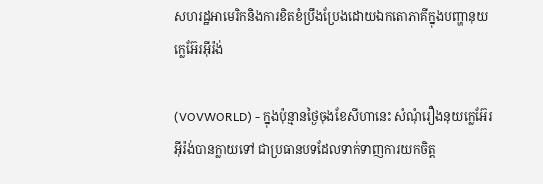សហរដ្ឋអាមេរិកនិងការខិតខំប្រឹងប្រែងដោយឯកតោភាគីក្នុងបញ្ហានុយក្លេអ៊ែរអ៊ីរ៉ង់

(VOVWORLD) - ក្នុងប៉ុន្មានថ្ងៃចុងខែសីហានេះ សំណុំរឿងនុយក្លេអ៊ែរអ៊ីរ៉ង់បានក្លាយទៅ ជាប្រធានបទដែលទាក់ទាញការយកចិត្ត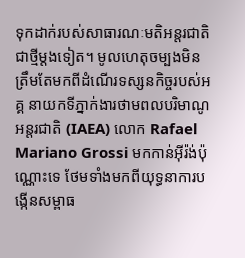ទុកដាក់របស់សាធារណៈមតិអន្តរជាតិ ជាថ្មីម្ដងទៀត។ មូលហេតុចម្បងមិនត្រឹមតែមកពីដំណើរទស្សនកិច្ចរបស់អគ្គ នាយកទីភ្នាក់ងារថាមពលបរិមាណូអន្តរជាតិ (IAEA) លោក Rafael Mariano Grossi មកកាន់អ៊ីរ៉ង់ប៉ុណ្ណោះទេ ថែមទាំងមកពីយុទ្ធនាការបង្កើនសម្ពាធ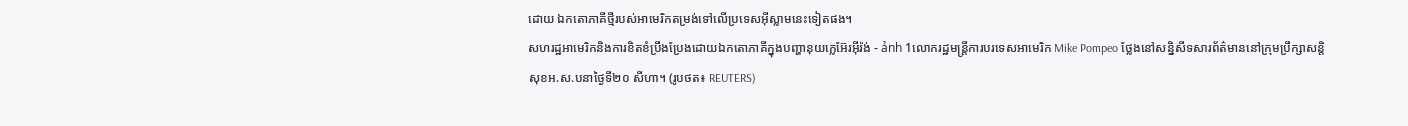ដោយ ឯកតោភាគីថ្មីរបស់អាមេរិកតម្រង់ទៅលើប្រទេសអ៊ីស្លាមនេះទៀតផង។
សហរដ្ឋអាមេរិកនិងការខិតខំប្រឹងប្រែងដោយឯកតោភាគីក្នុងបញ្ហានុយក្លេអ៊ែរអ៊ីរ៉ង់ - ảnh 1លោករដ្ឋមន្រ្តីការបរទេសអាមេរិក Mike Pompeo ថ្លែងនៅសន្និសីទសារព័ត៌មាននៅក្រុមប្រឹក្សាសន្តិសុខអ.ស.បនាថ្ងៃទី២០ សីហា។ (រូបថត៖ REUTERS)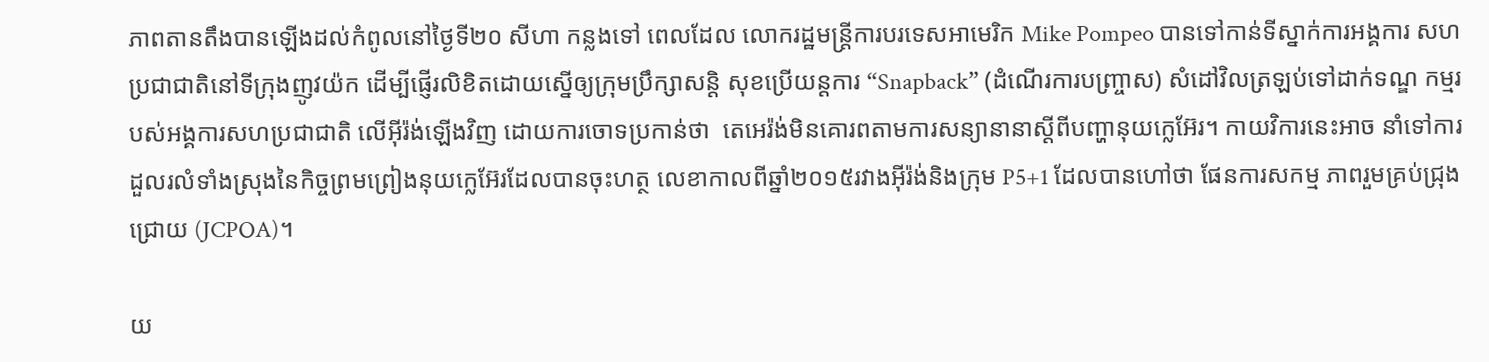ភាពតានតឹងបានឡើងដល់កំពូលនៅថ្ងៃទី២០ សីហា កន្លងទៅ ពេលដែល លោករដ្ឋមន្រ្តីការបរទេសអាមេរិក Mike Pompeo បានទៅកាន់ទីស្នាក់ការអង្គការ សហប្រជាជាតិនៅទីក្រុងញូវយ៉ក ដើម្បីផ្ញើរលិខិតដោយស្នើឲ្យក្រុមប្រឹក្សាសន្តិ សុខប្រើយន្តការ “Snapback” (ដំណើរការបញ្ច្រាស) សំដៅវិលត្រឡប់ទៅដាក់ទណ្ឌ កម្មរបស់អង្គការសហប្រជាជាតិ លើអ៊ីរ៉ង់ឡើងវិញ ដោយការចោទប្រកាន់ថា  តេអេរ៉ង់មិនគោរពតាមការសន្យានានាស្ដីពីបញ្ហានុយក្លេអ៊ែរ។ កាយវិការនេះអាច នាំទៅការដួលរលំទាំងស្រុងនៃកិច្ចព្រមព្រៀងនុយក្លេអ៊ែរដែលបានចុះហត្ថ លេខាកាលពីឆ្នាំ២០១៥រវាងអ៊ីរ៉ង់និងក្រុម P5+1 ដែលបានហៅថា ផែនការសកម្ម ភាពរួមគ្រប់ជ្រុងជ្រោយ (JCPOA)។

យ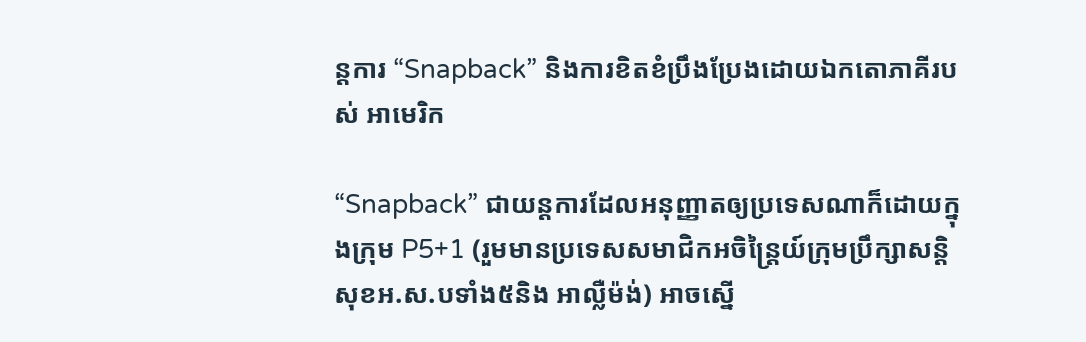ន្តការ “Snapback” និងការខិតខំប្រឹងប្រែងដោយឯកតោភាគីរបស់ អាមេរិក

“Snapback” ជាយន្តការដែលអនុញ្ញាតឲ្យប្រទេសណាក៏ដោយក្នុងក្រុម P5+1 (រួមមានប្រទេសសមាជិកអចិន្រ្តៃយ៍ក្រុមប្រឹក្សាសន្តិសុខអ.ស.បទាំង៥និង អាល្លឺម៉ង់) អាចស្នើ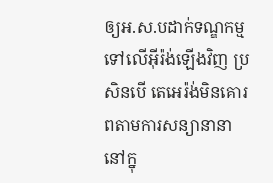ឲ្យអ.ស.បដាក់ទណ្ឌកម្មទៅលើអ៊ីរ៉ង់ឡើងវិញ ប្រសិនបើ តេអេរ៉ង់មិនគោរពតាមការសន្យានានានៅក្នុ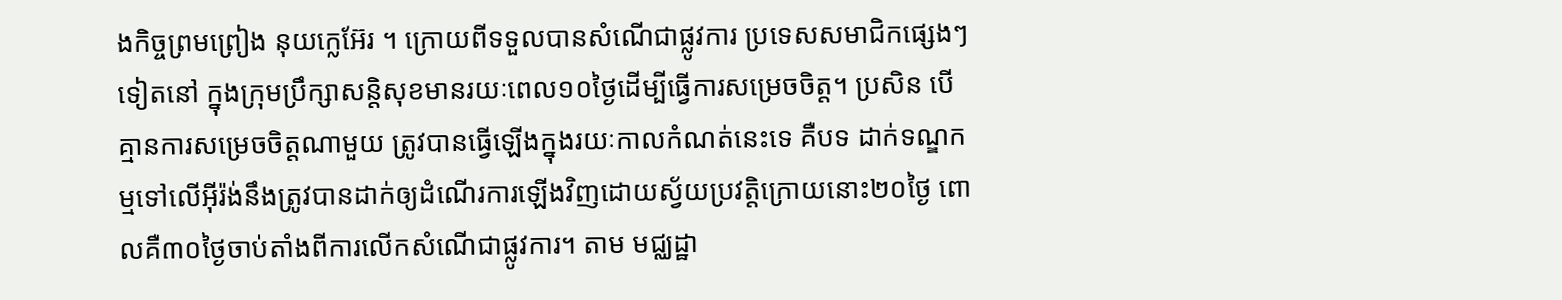ងកិច្ចព្រមព្រៀង នុយក្លេអ៊ែរ ។ ក្រោយពីទទួលបានសំណើជាផ្លូវការ ប្រទេសសមាជិកផ្សេងៗទៀតនៅ ក្នុងក្រុមប្រឹក្សាសន្តិសុខមានរយៈពេល១០ថ្ងៃដើម្បីធ្វើការសម្រេចចិត្ត។ ប្រសិន បើគ្មានការសម្រេចចិត្តណាមួយ ត្រូវបានធ្វើឡើងក្នុងរយៈកាលកំណត់នេះទេ គឺបទ ដាក់ទណ្ឌកម្មទៅលើអ៊ីរ៉ង់នឹងត្រូវបានដាក់ឲ្យដំណើរការឡើងវិញដោយស្វ័យប្រវត្តិក្រោយនោះ២០ថ្ងៃ ពោលគឺ៣០ថ្ងៃចាប់តាំងពីការលើកសំណើជាផ្លូវការ។ តាម មជ្ឈដ្ឋា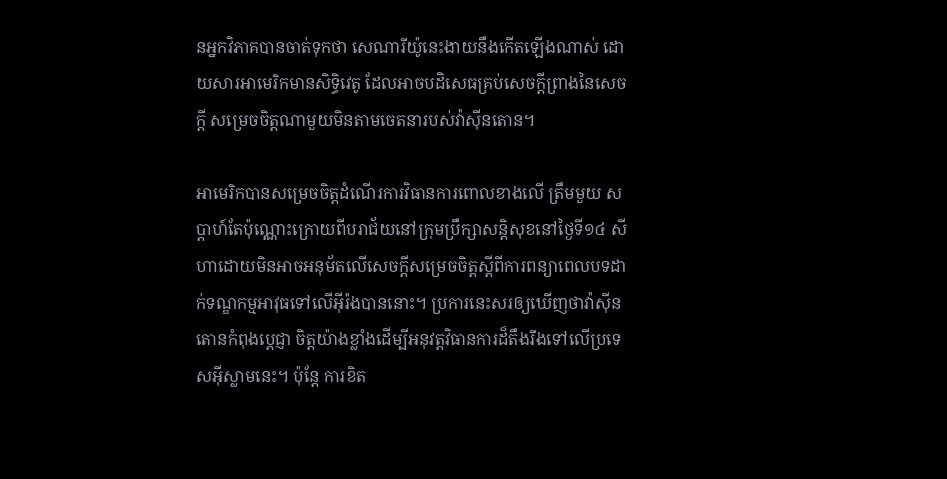នអ្នកវិភាគបានចាត់ទុកថា សេណារីយ៉ូនេះងាយនឹងកើតឡើងណាស់ ដោយសារអាមេរិកមានសិទ្ធិវេតូ ដែលអាចបដិសេធគ្រប់សេចក្ដីព្រាងនៃសេចក្ដី សម្រេចចិត្តណាមួយមិនតាមចេតនារបស់វ៉ាស៊ីនតោន។

អាមេរិកបានសម្រេចចិត្តដំណើរការវិធានការពោលខាងលើ ត្រឹមមួយ សប្ដាហ៍តែប៉ុណ្ណោះក្រោយពីបរាជ័យនៅក្រុមប្រឹក្សាសន្តិសុខនៅថ្ងៃទី១៤ សីហាដោយមិនអាចអនុម័តលើសេចក្ដីសម្រេចចិត្តស្ដីពីការពន្យាពេលបទដាក់ទណ្ឌកម្មអាវុធទៅលើអ៊ីរ៉ងបាននោះ។ ប្រការនេះសរឲ្យឃើញថាវ៉ាស៊ីនតោនកំពុងប្ដេជ្ញា ចិត្តយ៉ាងខ្លាំងដើម្បីអនុវត្តវិធានការដ៏តឹងរឹងទៅលើប្រទេសអ៊ីស្លាមនេះ។ ប៉ុន្តែ ការខិត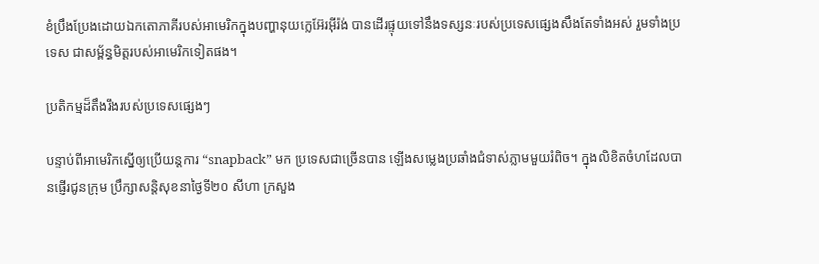ខំប្រឹងប្រែងដោយឯកតោភាគីរបស់អាមេរិកក្នុងបញ្ហានុយក្លេអ៊ែរអ៊ីរ៉ង់ បានដើរផ្ទុយទៅនឹងទស្សនៈរបស់ប្រទេសផ្សេងសឹងតែទាំងអស់ រួមទាំងប្រទេស ជាសម្ព័ន្ធមិត្តរបស់អាមេរិកទៀតផង។

ប្រតិកម្មដ៏តឹងរឹងរបស់ប្រទេសផ្សេងៗ

បន្ទាប់ពីអាមេរិកស្នើឲ្យប្រើយន្តការ “snapback” មក ប្រទេសជាច្រើនបាន ឡើងសម្លេងប្រឆាំងជំទាស់ភ្លាមមួយរំពិច។ ក្នុងលិខិតចំហដែលបានផ្ញើរជូនក្រុម ប្រឹក្សាសន្តិសុខនាថ្ងៃទី២០ សីហា ក្រសួង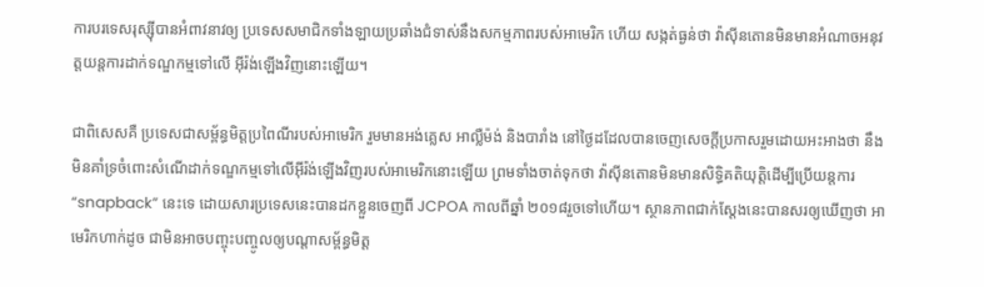ការបរទេសរុស្ស៊ីបានអំពាវនាវឲ្យ ប្រទេសសមាជិកទាំងឡាយប្រឆាំងជំទាស់នឹងសកម្មភាពរបស់អាមេរិក ហើយ សង្កត់ធ្ងន់ថា វ៉ាស៊ីនតោនមិនមានអំណាចអនុវត្តយន្តការដាក់ទណ្ឌកម្មទៅលើ អ៊ីរ៉ង់ឡើងវិញនោះឡើយ។

ជាពិសេសគឺ ប្រទេសជាសម្ព័ន្ធមិត្តប្រពៃណីរបស់អាមេរិក រួមមានអង់គ្លេស អាល្លឺម៉ង់ និងបារាំង នៅថ្ងៃដដែលបានចេញសេចក្ដីប្រកាសរួមដោយអះអាងថា នឹងមិនគាំទ្រចំពោះសំណើដាក់ទណ្ឌកម្មទៅលើអ៊ីរ៉ង់ឡើងវិញរបស់អាមេរិកនោះឡើយ ព្រមទាំងចាត់ទុកថា វ៉ាស៊ីនតោនមិនមានសិទ្ធិគតិយុត្តិដើម្បីប្រើយន្តការ “snapback” នេះទេ ដោយសារប្រទេសនេះបានដកខ្លួនចេញពី JCPOA កាលពីឆ្នាំ ២០១៨រួចទៅហើយ។ ស្ថានភាពជាក់ស្ដែងនេះបានសរឲ្យឃើញថា អាមេរិកហាក់ដូច ជាមិនអាចបញ្ចុះបញ្ចូលឲ្យបណ្ដាសម្ព័ន្ធមិត្ត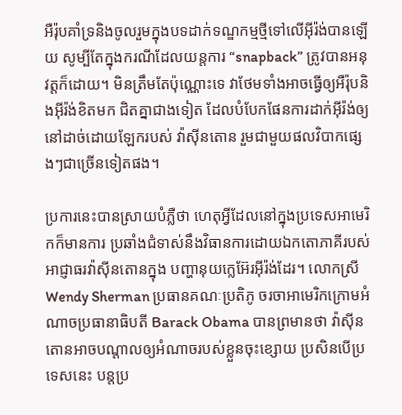អឺរ៉ុបគាំទ្រនិងចូលរួមក្នុងបទដាក់ទណ្ឌកម្មថ្មីទៅលើអ៊ីរ៉ង់បានឡើយ សូម្បីតែក្នុងករណីដែលយន្តការ “snapback” ត្រូវបានអនុវត្តក៏ដោយ។ មិនត្រឹមតែប៉ុណ្ណោះទេ វាថែមទាំងអាចធ្វើឲ្យអឺរ៉ុបនិងអ៊ីរ៉ង់ខិតមក ជិតគ្នាជាងទៀត ដែលបំបែកផែនការដាក់អ៊ីរ៉ង់ឲ្យនៅដាច់ដោយឡែករបស់ វ៉ាស៊ីនតោន រួមជាមួយផលវិបាកផ្សេងៗជាច្រើនទៀតផង។

ប្រការនេះបានស្រាយបំភ្លឺថា ហេតុអ្វីដែលនៅក្នុងប្រទេសអាមេរិកក៏មានការ ប្រឆាំងជំទាស់នឹងវិធានការដោយឯកតោភាគីរបស់អាជ្ញាធរវ៉ាស៊ីនតោនក្នុង បញ្ហានុយក្លេអ៊ែរអ៊ីរ៉ង់ដែរ។ លោកស្រី Wendy Sherman ប្រធានគណៈប្រតិភូ ចរចាអាមេរិកក្រោមអំណាចប្រធានាធិបតី Barack Obama បានព្រមានថា វ៉ាស៊ីនតោនអាចបណ្ដាលឲ្យអំណាចរបស់ខ្លួនចុះខ្សោយ ប្រសិនបើប្រទេសនេះ បន្តប្រ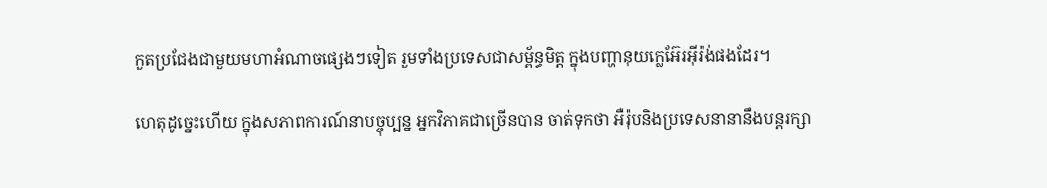កួតប្រជែងជាមួយមហាអំណាចផ្សេងៗទៀត រួមទាំងប្រទេសជាសម្ព័ន្ធមិត្ត ក្នុងបញ្ហានុយក្លេអ៊ែរអ៊ីរ៉ង់ផងដែរ។

ហេតុដូច្នេះហើយ ក្នុងសភាពការណ៍នាបច្ចុប្បន្ន អ្នកវិភាគជាច្រើនបាន ចាត់ទុកថា អឺរ៉ុបនិងប្រទេសនានានឹងបន្តរក្សា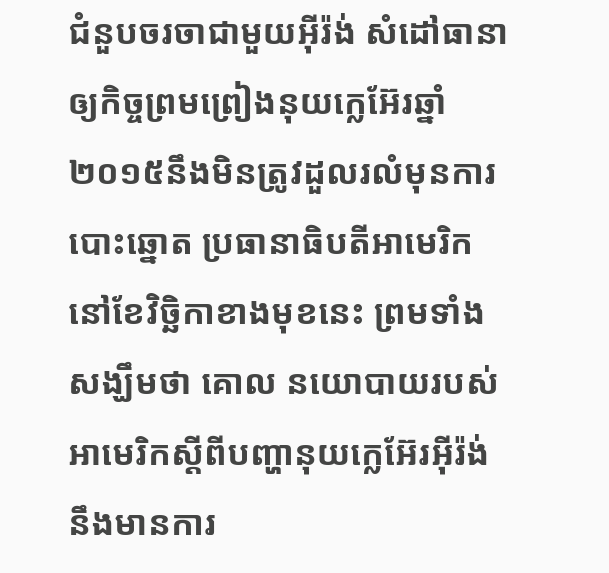ជំនួបចរចាជាមួយអ៊ីរ៉ង់ សំដៅធានា ឲ្យកិច្ចព្រមព្រៀងនុយក្លេអ៊ែរឆ្នាំ២០១៥នឹងមិនត្រូវដួលរលំមុនការបោះឆ្នោត ប្រធានាធិបតីអាមេរិកនៅខែវិច្ឆិកាខាងមុខនេះ ព្រមទាំងសង្ឃឹមថា គោល នយោបាយរបស់អាមេរិកស្ដីពីបញ្ហានុយក្លេអ៊ែរអ៊ីរ៉ង់នឹងមានការ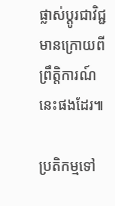ផ្លាស់ប្ដូរជាវិជ្ជមានក្រោយពីព្រឹត្តិការណ៍នេះផងដែរ៕

ប្រតិកម្មទៅ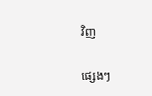វិញ

ផ្សេងៗ